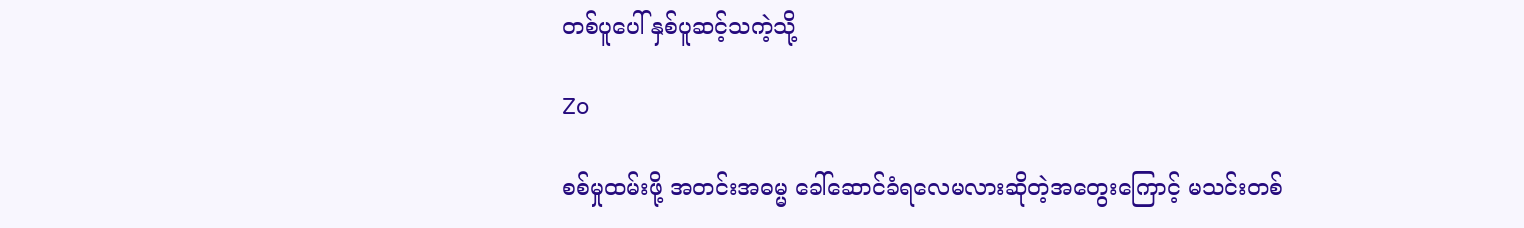တစ်ပူပေါ် နှစ်ပူဆင့်သကဲ့သို့

Zo

စစ်မှုထမ်းဖို့ အတင်းအဓမ္မ ခေါ်ဆောင်ခံရလေမလားဆိုတဲ့အတွေးကြောင့် မသင်းတစ်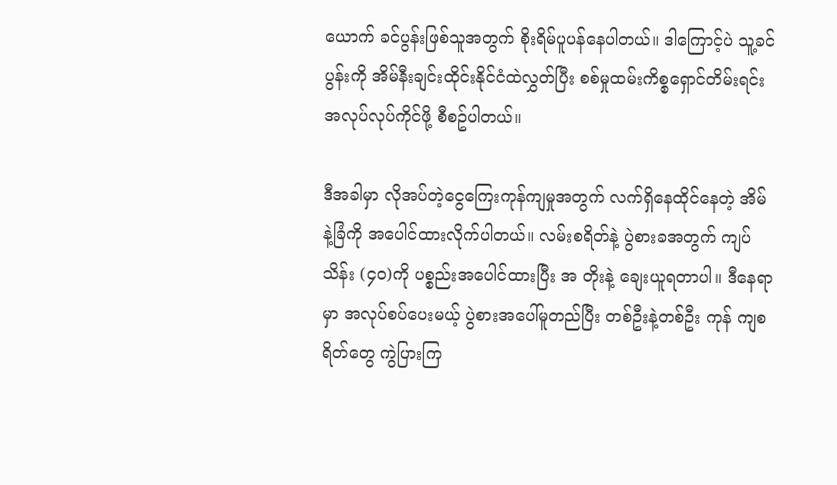ယောက် ခင်ပွန်းဖြစ်သူအတွက် စိုးရိမ်ပူပန်နေပါတယ်။ ဒါကြောင့်ပဲ သူ့ခင်ပွန်းကို အိမ်နီးချင်းထိုင်းနိုင်ငံထဲလွှတ်ပြီး စစ်မှုထမ်းကိစ္စရှောင်တိမ်းရင်း အလုပ်လုပ်ကိုင်ဖို့ စီစဥ်ပါတယ်။

ဒီအခါမှာ လိုအပ်တဲ့ငွေကြေးကုန်ကျမှုအတွက် လက်ရှိနေထိုင်နေတဲ့ အိမ်နဲ့ခြံကို အပေါင်ထားလိုက်ပါတယ်။ လမ်းစရိတ်နဲ့ ပွဲစားခအတွက် ကျပ်သိန်း (၄၀)ကို ပစ္စည်းအပေါင်ထားပြီး အ တိုးနဲ့ ချေးယူရတာပါ။ ဒီနေရာမှာ အလုပ်စပ်ပေးမယ့် ပွဲစားအပေါ်မူတည်ပြီး တစ်ဦးနဲ့တစ်ဦး ကုန် ကျစရိတ်တွေ ကွဲပြားကြ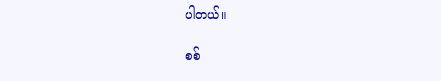ပါတယ်။

စစ်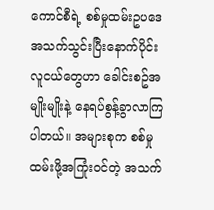ကောင်စီရဲ့ စစ်မှုထမ်းဥပဒေ အသက်သွင်းပြီးနောက်ပိုင်း လူငယ်တွေဟာ ခေါင်းစဥ်အမျိုးမျိုးနဲ့ နေရပ်စွန့်ခွာလာကြပါတယ်။ အများစုက စစ်မှုထမ်းဖို့အကြုံးဝင်တဲ့ အသက်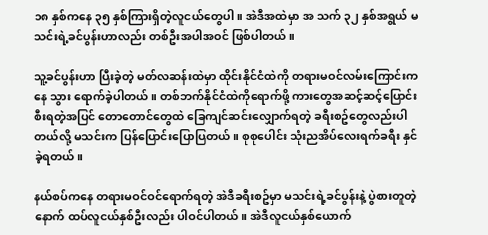၁၈ နှစ်ကနေ ၃၅ နှစ်ကြားရှိတဲ့လူငယ်တွေပါ။ အဲဒီအထဲမှာ အ သက် ၃၂ နှစ်အရွယ် မသင်းရဲ့ခင်ပွန်းဟာလည်း တစ်ဦးအပါအဝင် ဖြစ်ပါတယ်။

သူ့ခင်ပွန်းဟာ ပြီးခဲ့တဲ့ မတ်လဆန်းထဲမှာ ထိုင်းနိုင်ငံထဲကို တရားမဝင်လမ်းကြောင်းကနေ သွား ရောက်ခဲ့ပါတယ်။ တစ်ဘက်နိုင်ငံထဲကိုရောက်ဖို့ ကားတွေအဆင့်ဆင့်ပြောင်းစီးရတဲ့အပြင် တောတောင်တွေထဲ ခြေကျင်ဆင်းလျှောက်ရတဲ့ ခရီးစဥ်တွေလည်းပါတယ်လို့ မသင်းက ပြန်ပြောင်းပြောပြတယ်။ စုစုပေါင်း သုံးညအိပ်လေးရက်ခရီး နှင်ခဲ့ရတယ်။

နယ်စပ်ကနေ တရားမဝင်ဝင်ရောက်ရတဲ့ အဲဒီခရီးစဥ်မှာ မသင်းရဲ့ခင်ပွန်းနဲ့ ပွဲစားတူတဲ့ နောက် ထပ်လူငယ်နှစ်ဦးလည်း ပါဝင်ပါတယ်။ အဲဒီလူငယ်နှစ်ယောက်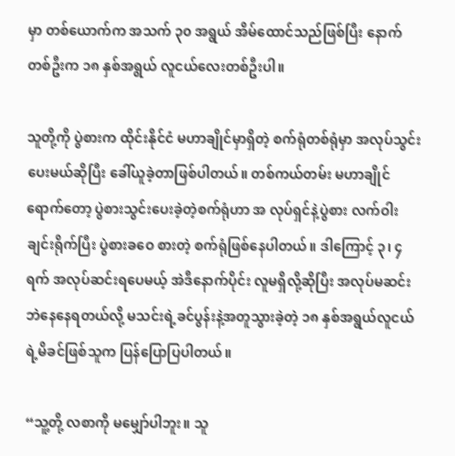မှာ တစ်ယောက်က အသက် ၃၀ အရွယ် အိမ်ထောင်သည်ဖြစ်ပြီး နောက်တစ်ဦးက ၁၈ နှစ်အရွယ် လူငယ်လေးတစ်ဦးပါ။

သူတို့ကို ပွဲစားက ထိုင်းနိုင်ငံ မဟာချိုင်မှာရှိတဲ့ စက်ရုံတစ်ရုံမှာ အလုပ်သွင်းပေးမယ်ဆိုပြီး ခေါ်ယူခဲ့တာဖြစ်ပါတယ်။ တစ်ကယ်တမ်း မဟာချိုင်ရောက်တော့ ပွဲစားသွင်းပေးခဲ့တဲ့စက်ရုံဟာ အ လုပ်ရှင်နဲ့ပွဲစား လက်ဝါးချင်းရိုက်ပြီး ပွဲစားခဝေ စားတဲ့ စက်ရုံဖြစ်နေပါတယ်။ ဒါကြောင့် ၃၊ ၄ ရက် အလုပ်ဆင်းရပေမယ့် အဲဒီနောက်ပိုင်း လူမရှိလို့ဆိုပြီး အလုပ်မဆင်းဘဲနေနေရတယ်လို့ မသင်းရဲ့ခင်ပွန်းနဲ့အတူသွားခဲ့တဲ့ ၁၈ နှစ်အရွယ်လူငယ်ရဲ့မိခင်ဖြစ်သူက ပြန်ပြောပြပါတယ်။

“သူ့တို့ လစာကို မမျှော်ပါဘူး။ သူ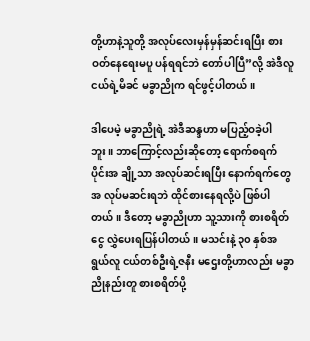တို့ဟာနဲ့သူတို့ အလုပ်လေးမှန်မှန်ဆင်းရပြီး စားဝတ်နေရေးမပူ ပန်ရရင်ဘဲ တော်ပါပြီ”လို့ အဲဒီလူငယ်ရဲ့မိခင် မခွာညိုက ရင်ဖွင့်ပါတယ်။

ဒါပေမဲ့ မခွာညိုရဲ့ အဲဒီဆန္ဒဟာ မပြည့်ဝခဲ့ပါဘူး။ ဘာကြောင့်လည်းဆိုတော့ ရောက်စရက်ပိုင်းအ ချို့သာ အလုပ်ဆင်းရပြီး နောက်ရက်တွေ အ လုပ်မဆင်းရဘဲ ထိုင်စားနေရလို့ပဲ ဖြစ်ပါတယ်။ ဒီတော့ မခွာညိုဟာ သူ့သားကို စားစရိတ်ငွေ လွှဲပေးရပြန်ပါတယ်။ မသင်းနဲ့ ၃၀ နှစ်အရွယ်လူ ငယ်တစ်ဦးရဲ့ဇနီး မဌေးတို့ဟာလည်း မခွာညိုနည်းတူ စားစရိတ်ပို့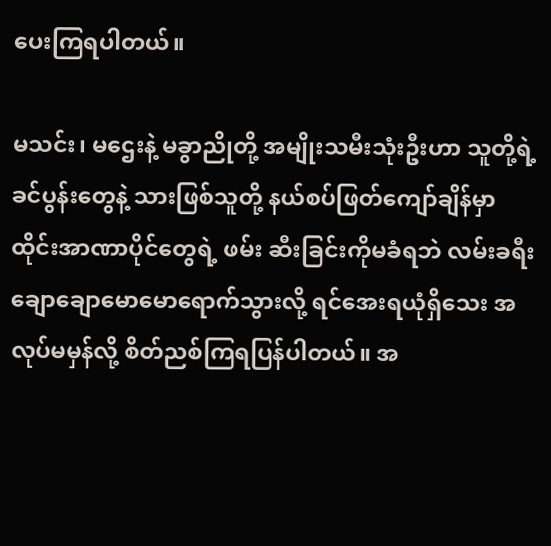ပေးကြရပါတယ်။

မသင်း၊ မဌေးနဲ့ မခွာညိုတို့ အမျိုးသမီးသုံးဦးဟာ သူတို့ရဲ့ခင်ပွန်းတွေနဲ့ သားဖြစ်သူတို့ နယ်စပ်ဖြတ်ကျော်ချိန်မှာ ထိုင်းအာဏာပိုင်တွေရဲ့ ဖမ်း ဆီးခြင်းကိုမခံရဘဲ လမ်းခရီးချောချောမောမောရောက်သွားလို့ ရင်အေးရယုံရှိသေး အလုပ်မမှန်လို့ စိတ်ညစ်ကြရပြန်ပါတယ်။ အ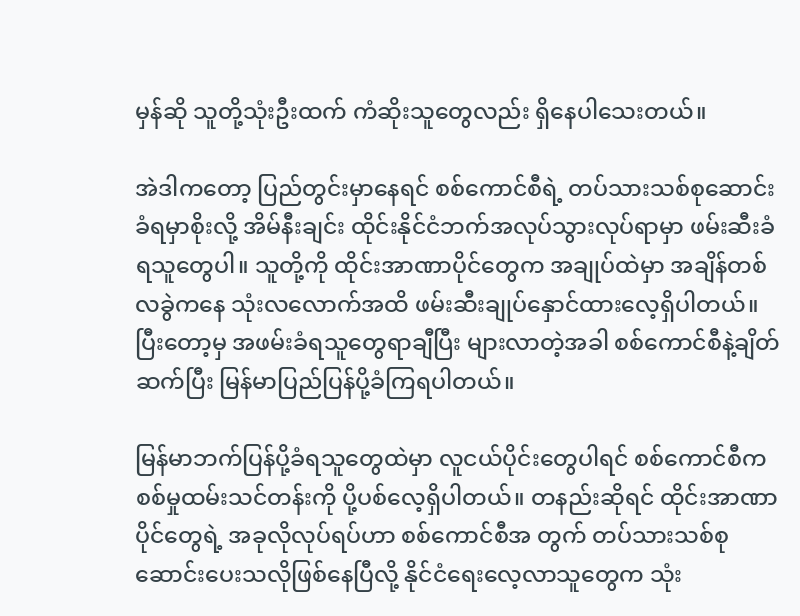မှန်ဆို သူတို့သုံးဦးထက် ကံဆိုးသူတွေလည်း ရှိနေပါသေးတယ်။

အဲဒါကတော့ ပြည်တွင်းမှာနေရင် စစ်ကောင်စီရဲ့ တပ်သားသစ်စုဆောင်းခံရမှာစိုးလို့ အိမ်နီးချင်း ထိုင်းနိုင်ငံဘက်အလုပ်သွားလုပ်ရာမှာ ဖမ်းဆီးခံရသူတွေပါ။ သူတို့ကို ထိုင်းအာဏာပိုင်တွေက အချုပ်ထဲမှာ အချိန်တစ်လခွဲကနေ သုံးလလောက်အထိ ဖမ်းဆီးချုပ်နှောင်ထားလေ့ရှိပါတယ်။ ပြီးတော့မှ အဖမ်းခံရသူတွေရာချီပြီး များလာတဲ့အခါ စစ်ကောင်စီနဲ့ချိတ်ဆက်ပြီး မြန်မာပြည်ပြန်ပို့ခံကြရပါတယ်။

မြန်မာဘက်ပြန်ပို့ခံရသူတွေထဲမှာ လူငယ်ပိုင်းတွေပါရင် စစ်ကောင်စီက စစ်မှုထမ်းသင်တန်းကို ပို့ပစ်လေ့ရှိပါတယ်။ တနည်းဆိုရင် ထိုင်းအာဏာ ပိုင်တွေရဲ့ အခုလိုလုပ်ရပ်ဟာ စစ်ကောင်စီအ တွက် တပ်သားသစ်စုဆောင်းပေးသလိုဖြစ်နေပြီလို့ နိုင်ငံရေးလေ့လာသူတွေက သုံး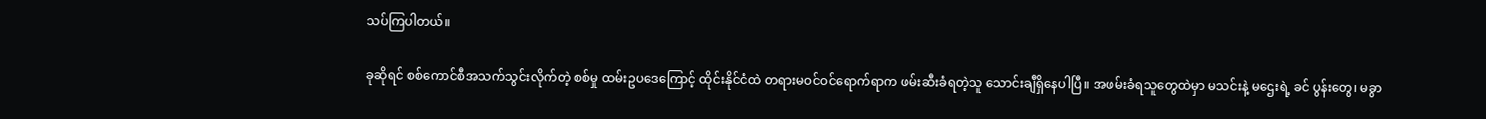သပ်ကြပါတယ်။

ခုဆိုရင် စစ်ကောင်စီအသက်သွင်းလိုက်တဲ့ စစ်မှု ထမ်းဥပဒေကြောင့် ထိုင်းနိုင်ငံထဲ တရားမဝင်ဝင်ရောက်ရာက ဖမ်းဆီးခံရတဲ့သူ သောင်းချီရှိနေပါပြီ။ အဖမ်းခံရသူတွေထဲမှာ မသင်းနဲ့ မဌေးရဲ့ ခင် ပွန်းတွေ၊ မခွာ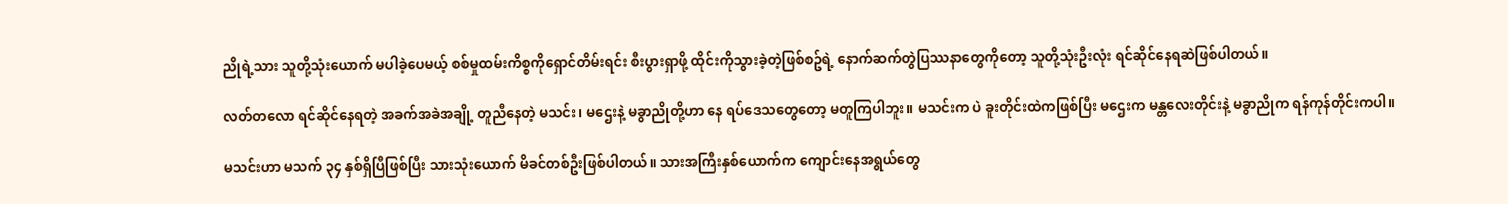ညိုရဲ့သား သူတို့သုံးယောက် မပါခဲ့ပေမယ့် စစ်မှုထမ်းကိစ္စကိုရှောင်တိမ်းရင်း စီးပွားရှာဖို့ ထိုင်းကိုသွားခဲ့တဲ့ဖြစ်စဥ်ရဲ့ နောက်ဆက်တွဲပြဿနာတွေကိုတော့ သူတို့သုံးဦးလုံး ရင်ဆိုင်နေရဆဲဖြစ်ပါတယ်။

လတ်တလော ရင်ဆိုင်နေရတဲ့ အခက်အခဲအချို့ တူညီနေတဲ့ မသင်း၊ မဌေးနဲ့ မခွာညိုတို့ဟာ နေ ရပ်ဒေသတွေတော့ မတူကြပါဘူး။ မသင်းက ပဲ ခူးတိုင်းထဲကဖြစ်ပြီး မဌေးက မန္တလေးတိုင်းနဲ့ မခွာညိုက ရန်ကုန်တိုင်းကပါ။

မသင်းဟာ မသက် ၃၄ နှစ်ရှိပြီဖြစ်ပြီး သားသုံးယောက် မိခင်တစ်ဦးဖြစ်ပါတယ်။ သားအကြီးနှစ်ယောက်က ကျောင်းနေအရွယ်တွေ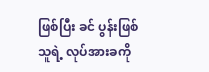ဖြစ်ပြီး ခင် ပွန်းဖြစ်သူရဲ့ လုပ်အားခကို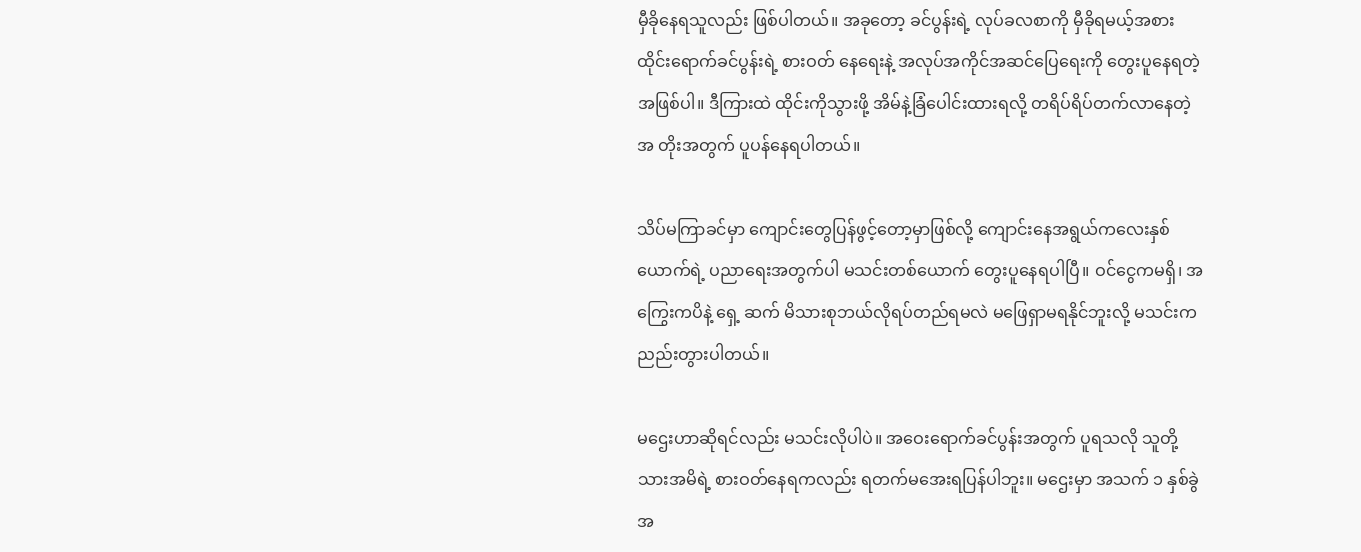မှီခိုနေရသူလည်း ဖြစ်ပါတယ်။ အခုတော့ ခင်ပွန်းရဲ့ လုပ်ခလစာကို မှီခိုရမယ့်အစား ထိုင်းရောက်ခင်ပွန်းရဲ့ စားဝတ် နေရေးနဲ့ အလုပ်အကိုင်အဆင်ပြေရေးကို တွေးပူနေရတဲ့အဖြစ်ပါ။ ဒီကြားထဲ ထိုင်းကိုသွားဖို့ အိမ်နဲ့ခြံပေါင်းထားရလို့ တရိပ်ရိပ်တက်လာနေတဲ့ အ တိုးအတွက် ပူပန်နေရပါတယ်။

သိပ်မကြာခင်မှာ ကျောင်းတွေပြန်ဖွင့်တော့မှာဖြစ်လို့ ကျောင်းနေအရွယ်ကလေးနှစ်ယောက်ရဲ့ ပညာရေးအတွက်ပါ မသင်းတစ်ယောက် တွေးပူနေရပါပြီ။ ဝင်ငွေကမရှိ၊ အကြွေးကပိနဲ့ ရှေ့ ဆက် မိသားစုဘယ်လိုရပ်တည်ရမလဲ မဖြေရှာမရနိုင်ဘူးလို့ မသင်းက ညည်းတွားပါတယ်။

မဌေးဟာဆိုရင်လည်း မသင်းလိုပါပဲ။ အဝေးရောက်ခင်ပွန်းအတွက် ပူရသလို သူတို့သားအမိရဲ့ စားဝတ်နေရကလည်း ရတက်မအေးရပြန်ပါဘူး။ မဌေးမှာ အသက် ၁ နှစ်ခွဲအ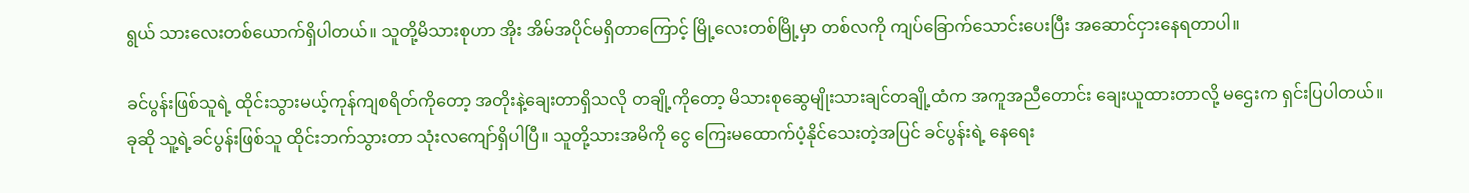ရွယ် သားလေးတစ်ယောက်ရှိပါတယ်။ သူတို့မိသားစုဟာ အိုး အိမ်အပိုင်မရှိတာကြောင့် မြို့လေးတစ်မြို့မှာ တစ်လကို ကျပ်ခြောက်သောင်းပေးပြီး အဆောင်ငှားနေရတာပါ။

ခင်ပွန်းဖြစ်သူရဲ့ ထိုင်းသွားမယ့်ကုန်ကျစရိတ်ကိုတော့ အတိုးနဲ့ချေးတာရှိသလို တချို့ကိုတော့ မိသားစုဆွေမျိုးသားချင်တချို့ထံက အကူအညီတောင်း ချေးယူထားတာလို့ မဌေးက ရှင်းပြပါတယ်။ ခုဆို သူ့ရဲ့ခင်ပွန်းဖြစ်သူ ထိုင်းဘက်သွားတာ သုံးလကျော်ရှိပါပြီ။ သူတို့သားအမိကို ငွေ ကြေးမထောက်ပံ့နိုင်သေးတဲ့အပြင် ခင်ပွန်းရဲ့ နေရေး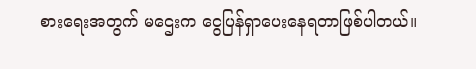စားရေးအတွက် မဌေးက ငွေပြန်ရှာပေးနေရတာဖြစ်ပါတယ်။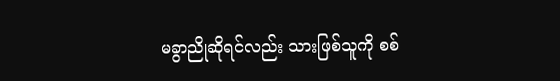မခွာညိုဆိုရင်လည်း သားဖြစ်သူကို စစ်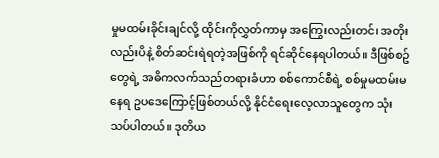မှုမထမ်းခိုင်းချင်လို့ ထိုင်းကိုလွှတ်ကာမှ အကြွေးလည်းတင်၊ အတိုးလည်းပိနဲ့ စိတ်ဆင်းရဲရတဲ့အဖြစ်ကို ရင်ဆိုင်နေရပါတယ်။ ဒီဖြစ်စဥ်တွေရဲ့ အဓိကလက်သည်တရားခံဟာ စစ်ကောင်စီရဲ့ စစ်မှုမထမ်းမနေရ ဥပဒေကြောင့်ဖြစ်တယ်လို့ နိုင်ငံရေးလေ့လာသူတွေက သုံးသပ်ပါတယ်။ ဒုတိယ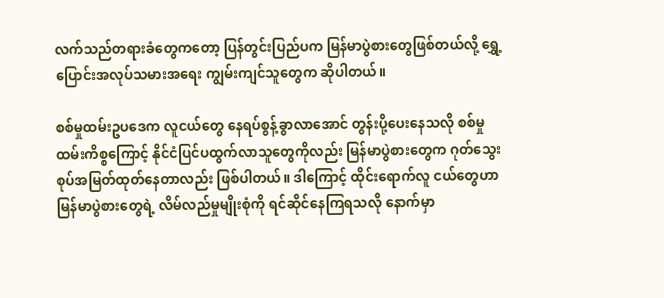လက်သည်တရားခံတွေကတော့ ပြန်တွင်းပြည်ပက မြန်မာပွဲစားတွေဖြစ်တယ်လို့ ရွှေ့ပြောင်းအလုပ်သမားအရေး ကျွမ်းကျင်သူတွေက ဆိုပါတယ်။

စစ်မှုထမ်းဥပဒေက လူငယ်တွေ နေရပ်စွန့်ခွာလာအောင် တွန်းပို့ပေးနေသလို စစ်မှုထမ်းကိစ္စကြောင့် နိုင်ငံပြင်ပထွက်လာသူတွေကိုလည်း မြန်မာပွဲစားတွေက ဂုတ်သွေးစုပ်အမြတ်ထုတ်နေတာလည်း ဖြစ်ပါတယ်။ ဒါကြောင့် ထိုင်းရောက်လူ ငယ်တွေဟာ မြန်မာပွဲစားတွေရဲ့ လိမ်လည်မှုမျိုးစုံကို ရင်ဆိုင်နေကြရသလို နောက်မှာ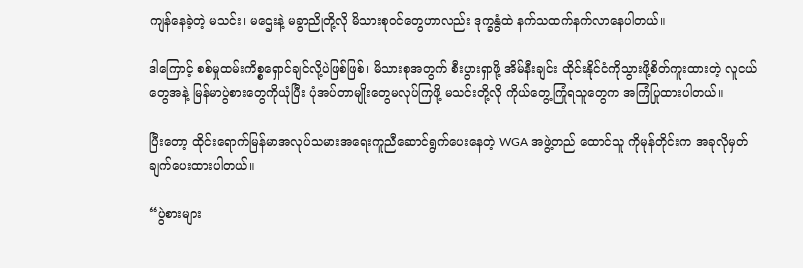ကျန်နေခဲ့တဲ့ မသင်း၊ မဌေးနဲ့ မခွာညိုတို့လို မိသားစုဝင်တွေဟာလည်း ဒုက္ခနွံထဲ နက်သထက်နက်လာနေပါတယ်။

ဒါကြောင့် စစ်မှုထမ်းကိစ္စရှောင်ချင်လို့ပဲဖြစ်ဖြစ်၊ မိသားစုအတွက် စီးပွားရှာဖို့ အိမ်နီးချင်း ထိုင်းနိုင်ငံကိုသွားဖို့စိတ်ကူးထားတဲ့ လူငယ်တွေအနဲ့ မြန်မာပွဲစားတွေကိုယုံပြီး ပုံအပ်တာမျိုးတွေမလုပ်ကြဖို့ မသင်းတို့လို ကိုယ်တွေ့ကြုံရသူတွေက အကြံပြုထားပါတယ်။

ပြီးတော့ ထိုင်းရောက်မြန်မာအလုပ်သမားအရေးကူညီဆောင်ရွက်ပေးနေတဲ့ WGA အဖွဲ့တည် ထောင်သူ ကိုမုန်တိုင်းက အခုလိုမှတ်ချက်ပေးထားပါတယ်။

“ပွဲစားများ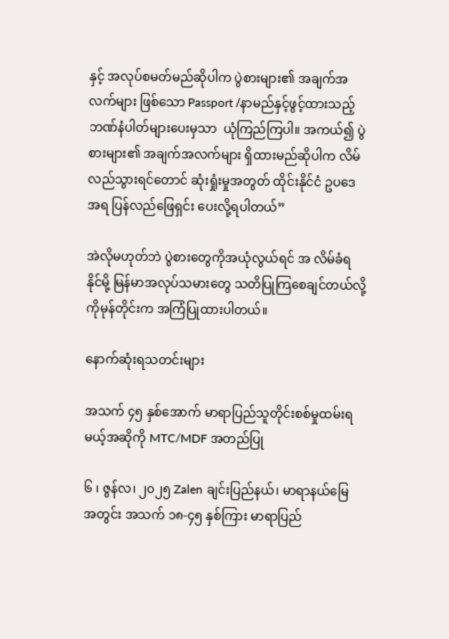နှင့် အလုပ်စမတ်မည်ဆိုပါက ပွဲစားများ၏ အချက်အလက်များ ဖြစ်သော Passport /နာမည်နှင့်ဖွင့်ထားသည့် ဘဏ်နံပါတ်များပေးမှသာ  ယုံကြည်ကြပါ။ အကယ်၍ ပွဲစားများ၏ အချက်အလက်များ ရှိထားမည်ဆိုပါက လိမ်လည်သွားရင်တောင် ဆုံးရှုံးမှုအတွတ် ထိုင်းနိုင်ငံ ဥပဒေအရ ပြန်လည်ဖြေရှင်း ပေးလို့ရပါတယ်”

အဲလိုမဟုတ်ဘဲ ပွဲစားတွေကိုအယုံလွယ်ရင် အ လိမ်ခံရနိုင်မို့ မြန်မာအလုပ်သမားတွေ သတိပြုကြစေချင်တယ်လို့ ကိုမုန်တိုင်းက အကြံပြုထားပါတယ်။

နောက်ဆုံးရသတင်းများ

အသက် ၄၅ နှစ်အောက် မာရာပြည်သူတိုင်းစစ်မှုထမ်းရမယ့်အဆိုကို MTC/MDF အတည်ပြု

၆ ၊ ဇွန်လ၊ ၂၀၂၅ Zalen ချင်းပြည်နယ်၊ မာရာနယ်မြေ အတွင်း အသက် ၁၈-၄၅ နှစ်ကြား မာရာပြည်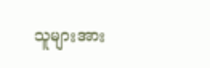သူများအား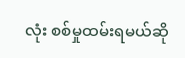လုံး စစ်မှုထမ်းရမယ်ဆို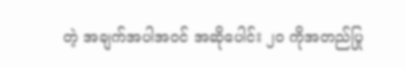တဲ့ အချက်အပါအဝင် အဆိုပေါင်း ၂၀ ကိုအတည်ပြု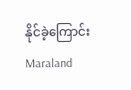နိုင်ခဲ့ကြောင်း Maraland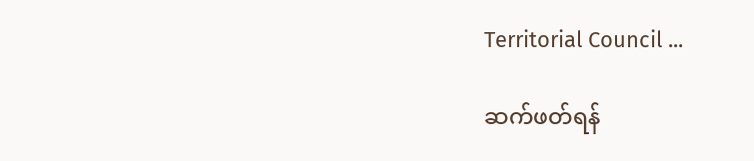Territorial Council ...

ဆက်ဖတ်ရန်